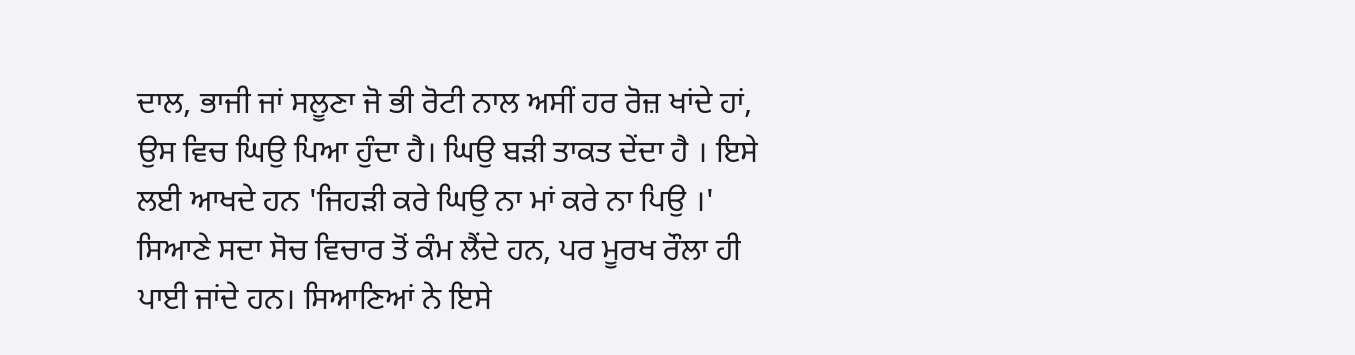ਦਾਲ, ਭਾਜੀ ਜਾਂ ਸਲੂਣਾ ਜੋ ਭੀ ਰੋਟੀ ਨਾਲ ਅਸੀਂ ਹਰ ਰੋਜ਼ ਖਾਂਦੇ ਹਾਂ, ਉਸ ਵਿਚ ਘਿਉ ਪਿਆ ਹੁੰਦਾ ਹੈ। ਘਿਉ ਬੜੀ ਤਾਕਤ ਦੇਂਦਾ ਹੈ । ਇਸੇ ਲਈ ਆਖਦੇ ਹਨ 'ਜਿਹੜੀ ਕਰੇ ਘਿਉ ਨਾ ਮਾਂ ਕਰੇ ਨਾ ਪਿਉ ।'
ਸਿਆਣੇ ਸਦਾ ਸੋਚ ਵਿਚਾਰ ਤੋਂ ਕੰਮ ਲੈਂਦੇ ਹਨ, ਪਰ ਮੂਰਖ ਰੌਲਾ ਹੀ ਪਾਈ ਜਾਂਦੇ ਹਨ। ਸਿਆਣਿਆਂ ਨੇ ਇਸੇ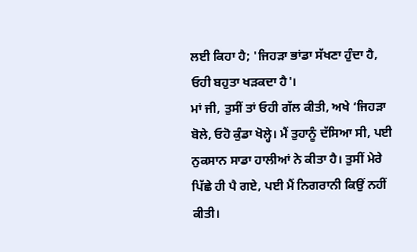ਲਈ ਕਿਹਾ ਹੈ; 'ਜਿਹੜਾ ਭਾਂਡਾ ਸੱਖਣਾ ਹੁੰਦਾ ਹੈ, ਓਹੀ ਬਹੁਤਾ ਖੜਕਦਾ ਹੈ'।
ਮਾਂ ਜੀ, ਤੁਸੀਂ ਤਾਂ ਓਹੀ ਗੱਲ ਕੀਤੀ, ਅਖੇ ‘ਜਿਹੜਾ ਬੋਲੇ, ਓਹੋ ਕੁੰਡਾ ਖੋਲ੍ਹੇ। ਮੈਂ ਤੁਹਾਨੂੰ ਦੱਸਿਆ ਸੀ, ਪਈ ਨੁਕਸਾਨ ਸਾਡਾ ਹਾਲੀਆਂ ਨੇ ਕੀਤਾ ਹੈ। ਤੁਸੀਂ ਮੇਰੇ ਪਿੱਛੇ ਹੀ ਪੈ ਗਏ, ਪਈ ਮੈਂ ਨਿਗਰਾਨੀ ਕਿਉਂ ਨਹੀਂ ਕੀਤੀ।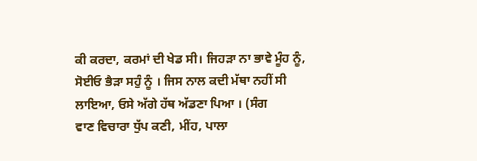ਕੀ ਕਰਦਾ, ਕਰਮਾਂ ਦੀ ਖੇਡ ਸੀ। ਜਿਹੜਾ ਨਾ ਭਾਵੇ ਮੂੰਹ ਨੂੰ, ਸੋਈਓ ਭੈੜਾ ਸਹੁੰ ਨੂੰ । ਜਿਸ ਨਾਲ ਕਦੀ ਮੱਥਾ ਨਹੀਂ ਸੀ ਲਾਇਆ, ਓਸੇ ਅੱਗੇ ਹੱਥ ਅੱਡਣਾ ਪਿਆ । (ਸੰਗ
ਵਾਣ ਵਿਚਾਰਾ ਧੁੱਪ ਕਣੀ, ਮੀਂਹ, ਪਾਲਾ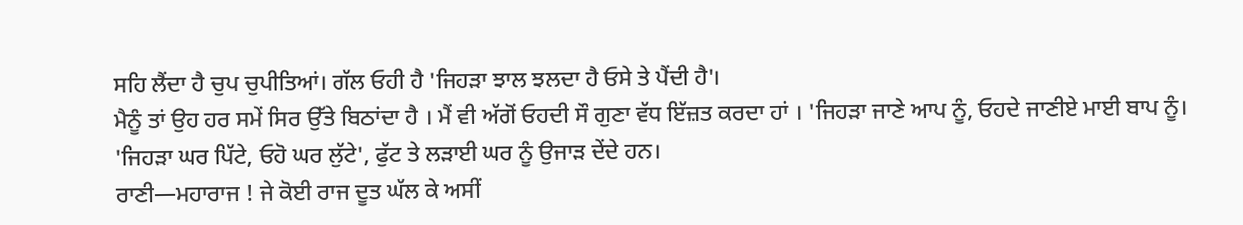ਸਹਿ ਲੈਂਦਾ ਹੈ ਚੁਪ ਚੁਪੀਤਿਆਂ। ਗੱਲ ਓਹੀ ਹੈ 'ਜਿਹੜਾ ਝਾਲ ਝਲਦਾ ਹੈ ਓਸੇ ਤੇ ਪੈਂਦੀ ਹੈ'।
ਮੈਨੂੰ ਤਾਂ ਉਹ ਹਰ ਸਮੇਂ ਸਿਰ ਉੱਤੇ ਬਿਠਾਂਦਾ ਹੈ । ਮੈਂ ਵੀ ਅੱਗੋਂ ਓਹਦੀ ਸੌ ਗੁਣਾ ਵੱਧ ਇੱਜ਼ਤ ਕਰਦਾ ਹਾਂ । 'ਜਿਹੜਾ ਜਾਣੇ ਆਪ ਨੂੰ, ਓਹਦੇ ਜਾਣੀਏ ਮਾਈ ਬਾਪ ਨੂੰ।
'ਜਿਹੜਾ ਘਰ ਪਿੱਟੇ, ਓਹੋ ਘਰ ਲੁੱਟੇ', ਫੁੱਟ ਤੇ ਲੜਾਈ ਘਰ ਨੂੰ ਉਜਾੜ ਦੇਂਦੇ ਹਨ।
ਰਾਣੀ—ਮਹਾਰਾਜ ! ਜੇ ਕੋਈ ਰਾਜ ਦੂਤ ਘੱਲ ਕੇ ਅਸੀਂ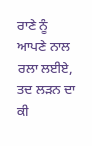ਰਾਣੇ ਨੂੰ ਆਪਣੇ ਨਾਲ ਰਲਾ ਲਈਏ, ਤਦ ਲੜਨ ਦਾ ਕੀ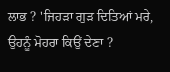ਲਾਭ ? 'ਜਿਹੜਾ ਗੁੜ ਦਿਤਿਆਂ ਮਰੇ, ਉਹਨੂੰ ਮੋਹਰਾ ਕਿਉਂ ਦੇਣਾ ?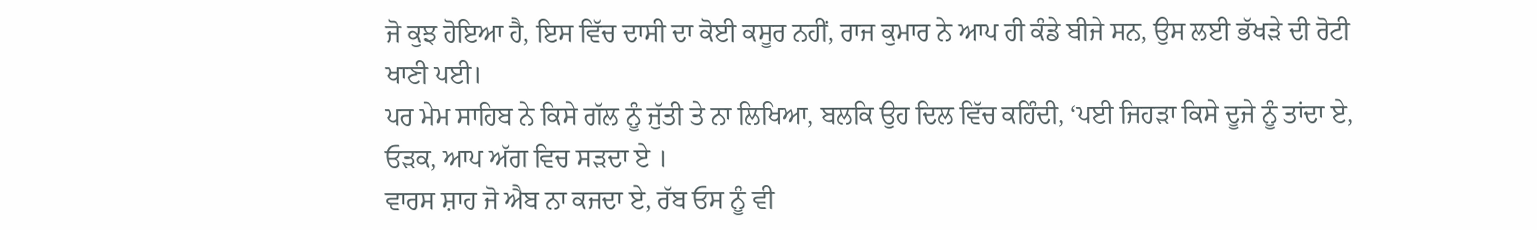ਜੋ ਕੁਝ ਹੋਇਆ ਹੈ, ਇਸ ਵਿੱਚ ਦਾਸੀ ਦਾ ਕੋਈ ਕਸੂਰ ਨਹੀਂ, ਰਾਜ ਕੁਮਾਰ ਨੇ ਆਪ ਹੀ ਕੰਡੇ ਬੀਜੇ ਸਨ, ਉਸ ਲਈ ਭੱਖੜੇ ਦੀ ਰੋਟੀ ਖਾਣੀ ਪਈ।
ਪਰ ਮੇਮ ਸਾਹਿਬ ਨੇ ਕਿਸੇ ਗੱਲ ਨੂੰ ਜੁੱਤੀ ਤੇ ਨਾ ਲਿਖਿਆ, ਬਲਕਿ ਉਹ ਦਿਲ ਵਿੱਚ ਕਹਿੰਦੀ, ‘ਪਈ ਜਿਹੜਾ ਕਿਸੇ ਦੂਜੇ ਨੂੰ ਤਾਂਦਾ ਏ, ਓੜਕ, ਆਪ ਅੱਗ ਵਿਚ ਸੜਦਾ ਏ ।
ਵਾਰਸ ਸ਼ਾਹ ਜੋ ਐਬ ਨਾ ਕਜਦਾ ਏ, ਰੱਬ ਓਸ ਨੂੰ ਵੀ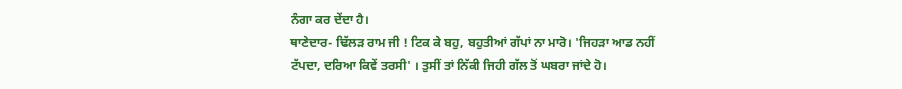ਨੰਗਾ ਕਰ ਦੇਂਦਾ ਹੈ।
ਥਾਣੇਦਾਰ- ਢਿੱਲੜ ਰਾਮ ਜੀ ! ਟਿਕ ਕੇ ਬਹੁ, ਬਹੁਤੀਆਂ ਗੱਪਾਂ ਨਾ ਮਾਰੋ। 'ਜਿਹੜਾ ਆਡ ਨਹੀਂ ਟੱਪਦਾ, ਦਰਿਆ ਕਿਵੇਂ ਤਰਸੀ' । ਤੁਸੀਂ ਤਾਂ ਨਿੱਕੀ ਜਿਹੀ ਗੱਲ ਤੋਂ ਘਬਰਾ ਜਾਂਦੇ ਹੋ।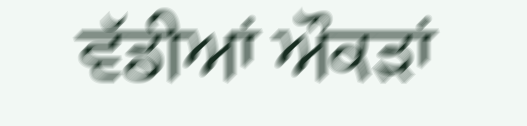ਵੱਡੀਆਂ ਔਕੜਾਂ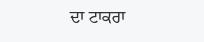ਦਾ ਟਾਕਰਾ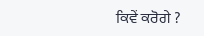ਕਿਵੇਂ ਕਰੋਗੇ ?